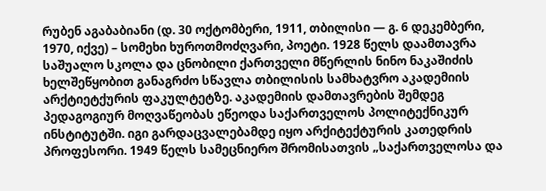რუბენ აგაბაბიანი (დ. 30 ოქტომბერი, 1911, თბილისი — გ. 6 დეკემბერი, 1970, იქვე) – სომეხი ხუროთმოძღვარი, პოეტი. 1928 წელს დაამთავრა საშუალო სკოლა და ცნობილი ქართველი მწერლის ნინო ნაკაშიძის ხელშეწყობით განაგრძო სწავლა თბილისის სამხატვრო აკადემიის არქტიეტქურის ფაკულტეტზე. აკადემიის დამთავრების შემდეგ პედაგოგიურ მოღვაწეობას ეწეოდა საქართველოს პოლიტექნიკურ ინსტიტუტში. იგი გარდაცვალებამდე იყო არქიტექტურის კათედრის პროფესორი. 1949 წელს სამეცნიერო შრომისათვის „საქართველოსა და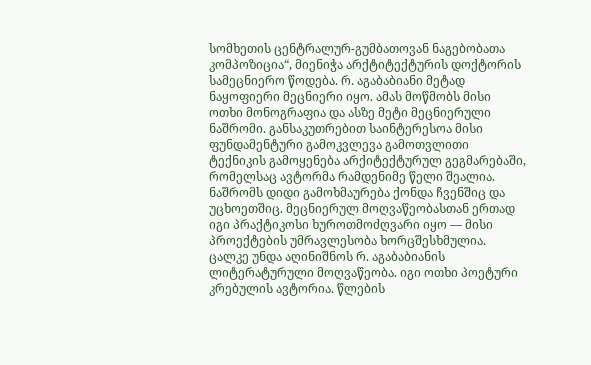სომხეთის ცენტრალურ-გუმბათოვან ნაგებობათა კომპოზიცია“, მიენიჭა არქტიტექტურის დოქტორის სამეცნიერო წოდება. რ. აგაბაბიანი მეტად ნაყოფიერი მეცნიერი იყო. ამას მოწმობს მისი ოთხი მონოგრაფია და ასზე მეტი მეცნიერული ნაშრომი. განსაკუთრებით საინტერესოა მისი ფუნდამენტური გამოკვლევა გამოთვლითი ტექნიკის გამოყენება არქიტექტურულ გეგმარებაში, რომელსაც ავტორმა რამდენიმე წელი შეალია. ნაშრომს დიდი გამოხმაურება ქონდა ჩვენშიც და უცხოეთშიც. მეცნიერულ მოღვაწეობასთან ერთად იგი პრაქტიკოსი ხუროთმოძღვარი იყო — მისი პროექტების უმრავლესობა ხორცშესხმულია. ცალკე უნდა აღინიშნოს რ. აგაბაბიანის ლიტერატურული მოღვაწეობა. იგი ოთხი პოეტური კრებულის ავტორია. წლების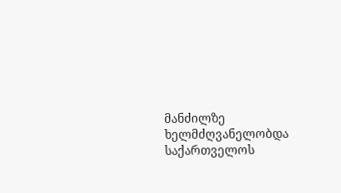მანძილზე ხელმძღვანელობდა საქართველოს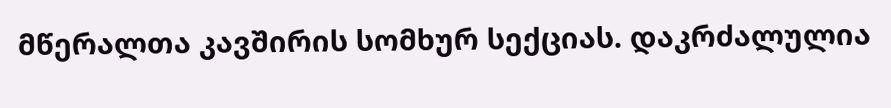მწერალთა კავშირის სომხურ სექციას. დაკრძალულია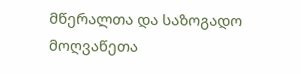მწერალთა და საზოგადო მოღვაწეთა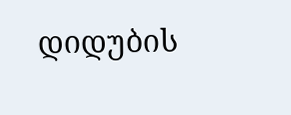დიდუბის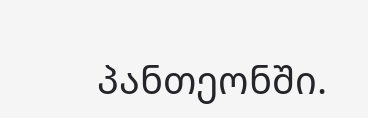პანთეონში.